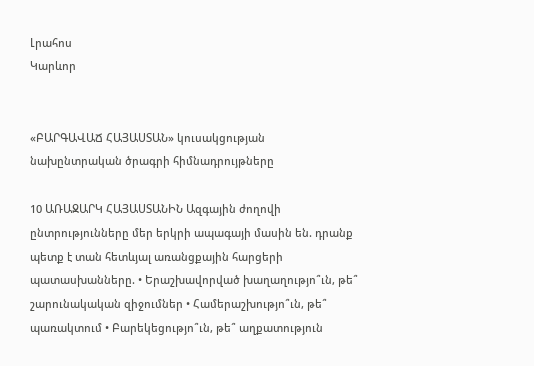Լրահոս
Կարևոր


«ԲԱՐԳԱՎԱՃ ՀԱՅԱՍՏԱՆ» կուսակցության նախընտրական ծրագրի հիմնադրույթները

10 ԱՌԱՋԱՐԿ ՀԱՅԱՍՏԱՆԻՆ Ազգային ժողովի ընտրությունները մեր երկրի ապագայի մասին են. դրանք պետք է տան հետևյալ առանցքային հարցերի պատասխանները. • Երաշխավորված խաղաղությո՞ւն, թե՞ շարունակական զիջումներ • Համերաշխությո՞ւն, թե՞ պառակտում • Բարեկեցությո՞ւն, թե՞ աղքատություն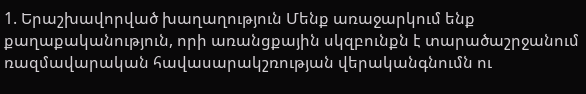1. Երաշխավորված խաղաղություն Մենք առաջարկում ենք քաղաքականություն, որի առանցքային սկզբունքն է տարածաշրջանում ռազմավարական հավասարակշռության վերականգնումն ու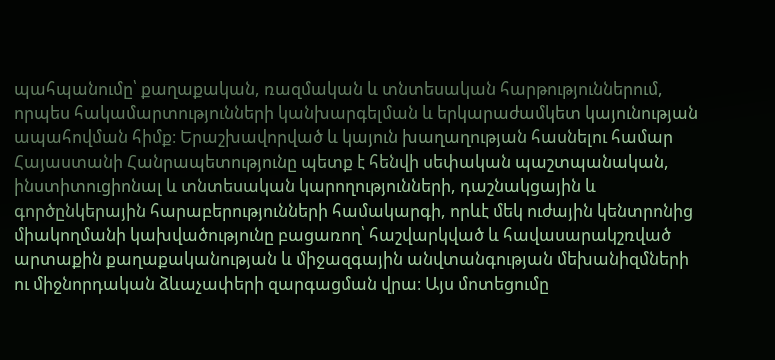պահպանումը՝ քաղաքական, ռազմական և տնտեսական հարթություններում, որպես հակամարտությունների կանխարգելման և երկարաժամկետ կայունության ապահովման հիմք։ Երաշխավորված և կայուն խաղաղության հասնելու համար Հայաստանի Հանրապետությունը պետք է հենվի սեփական պաշտպանական, ինստիտուցիոնալ և տնտեսական կարողությունների, դաշնակցային և գործընկերային հարաբերությունների համակարգի, որևէ մեկ ուժային կենտրոնից միակողմանի կախվածությունը բացառող՝ հաշվարկված և հավասարակշռված արտաքին քաղաքականության և միջազգային անվտանգության մեխանիզմների ու միջնորդական ձևաչափերի զարգացման վրա։ Այս մոտեցումը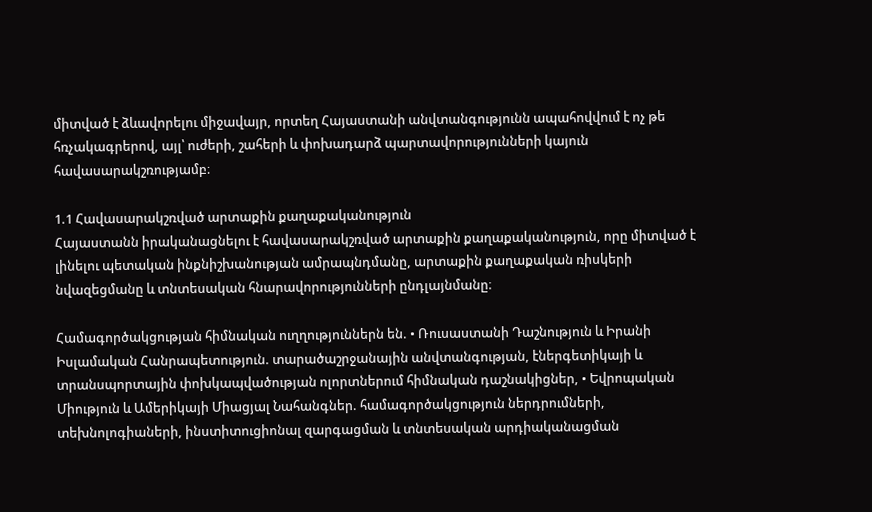միտված է ձևավորելու միջավայր, որտեղ Հայաստանի անվտանգությունն ապահովվում է ոչ թե հռչակագրերով, այլ՝ ուժերի, շահերի և փոխադարձ պարտավորությունների կայուն հավասարակշռությամբ։

1.1 Հավասարակշռված արտաքին քաղաքականություն
Հայաստանն իրականացնելու է հավասարակշռված արտաքին քաղաքականություն, որը միտված է լինելու պետական ինքնիշխանության ամրապնդմանը, արտաքին քաղաքական ռիսկերի նվազեցմանը և տնտեսական հնարավորությունների ընդլայնմանը։

Համագործակցության հիմնական ուղղություններն են. • Ռուսաստանի Դաշնություն և Իրանի Իսլամական Հանրապետություն. տարածաշրջանային անվտանգության, էներգետիկայի և տրանսպորտային փոխկապվածության ոլորտներում հիմնական դաշնակիցներ, • Եվրոպական Միություն և Ամերիկայի Միացյալ Նահանգներ. համագործակցություն ներդրումների, տեխնոլոգիաների, ինստիտուցիոնալ զարգացման և տնտեսական արդիականացման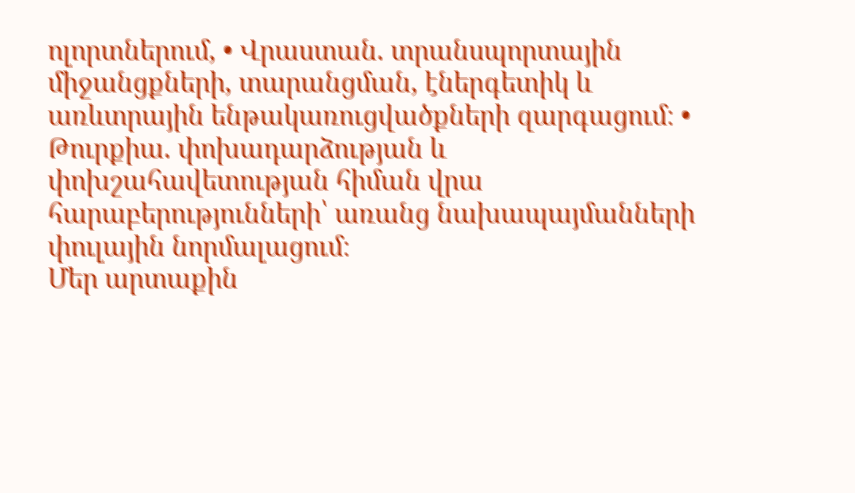ոլորտներում, • Վրաստան. տրանսպորտային միջանցքների, տարանցման, էներգետիկ և առևտրային ենթակառուցվածքների զարգացում։ • Թուրքիա. փոխադարձության և փոխշահավետության հիման վրա հարաբերությունների՝ առանց նախապայմանների փուլային նորմալացում։
Մեր արտաքին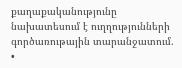քաղաքականությունը նախատեսում է ուղղությունների գործառութային տարանջատում. •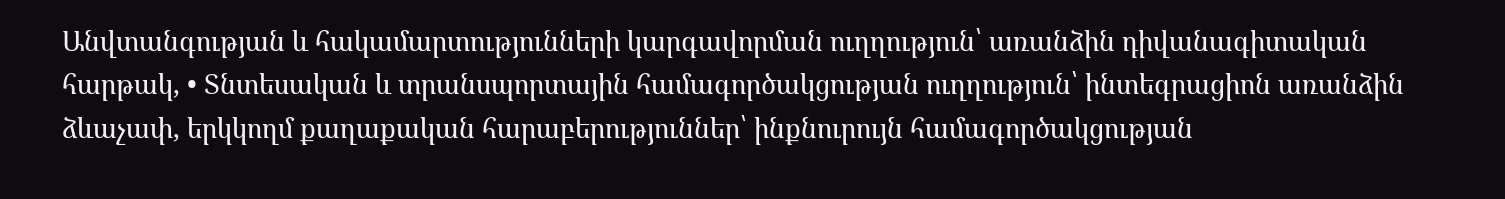Անվտանգության և հակամարտությունների կարգավորման ուղղություն՝ առանձին դիվանագիտական հարթակ, • Տնտեսական և տրանսպորտային համագործակցության ուղղություն՝ ինտեգրացիոն առանձին ձևաչափ, երկկողմ քաղաքական հարաբերություններ՝ ինքնուրույն համագործակցության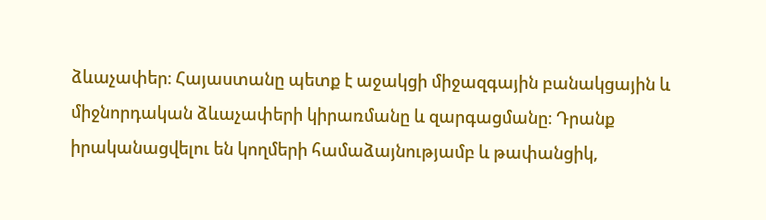ձևաչափեր։ Հայաստանը պետք է աջակցի միջազգային բանակցային և միջնորդական ձևաչափերի կիրառմանը և զարգացմանը։ Դրանք իրականացվելու են կողմերի համաձայնությամբ և թափանցիկ,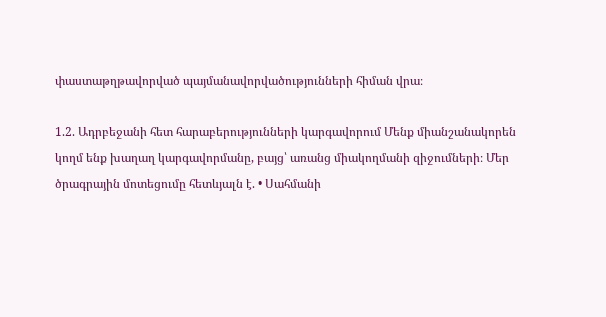փաստաթղթավորված պայմանավորվածությունների հիման վրա։

1.2. Ադրբեջանի հետ հարաբերությունների կարգավորում Մենք միանշանակորեն կողմ ենք խաղաղ կարգավորմանը, բայց՝ առանց միակողմանի զիջումների։ Մեր ծրագրային մոտեցումը հետևյալն է. • Սահմանի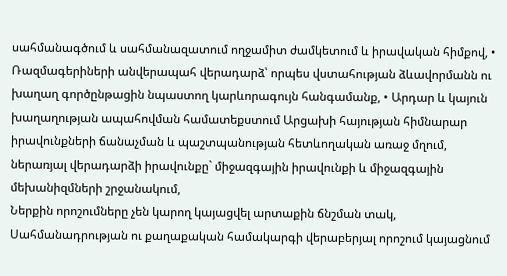սահմանագծում և սահմանազատում ողջամիտ ժամկետում և իրավական հիմքով, • Ռազմագերիների անվերապահ վերադարձ՝ որպես վստահության ձևավորմանն ու խաղաղ գործընթացին նպաստող կարևորագույն հանգամանք, • Արդար և կայուն խաղաղության ապահովման համատեքստում Արցախի հայության հիմնարար իրավունքների ճանաչման և պաշտպանության հետևողական առաջ մղում, ներառյալ վերադարձի իրավունքը` միջազգային իրավունքի և միջազգային մեխանիզմների շրջանակում,
Ներքին որոշումները չեն կարող կայացվել արտաքին ճնշման տակ, Սահմանադրության ու քաղաքական համակարգի վերաբերյալ որոշում կայացնում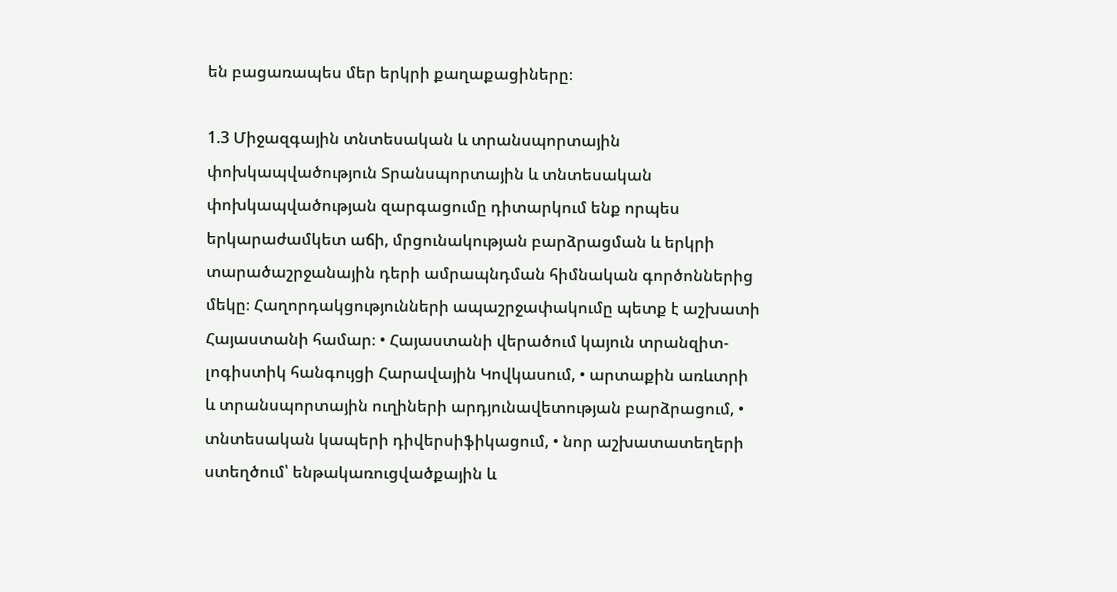են բացառապես մեր երկրի քաղաքացիները։

1.3 Միջազգային տնտեսական և տրանսպորտային փոխկապվածություն Տրանսպորտային և տնտեսական փոխկապվածության զարգացումը դիտարկում ենք որպես երկարաժամկետ աճի, մրցունակության բարձրացման և երկրի տարածաշրջանային դերի ամրապնդման հիմնական գործոններից մեկը։ Հաղորդակցությունների ապաշրջափակումը պետք է աշխատի Հայաստանի համար։ • Հայաստանի վերածում կայուն տրանզիտ-լոգիստիկ հանգույցի Հարավային Կովկասում, • արտաքին առևտրի և տրանսպորտային ուղիների արդյունավետության բարձրացում, • տնտեսական կապերի դիվերսիֆիկացում, • նոր աշխատատեղերի ստեղծում՝ ենթակառուցվածքային և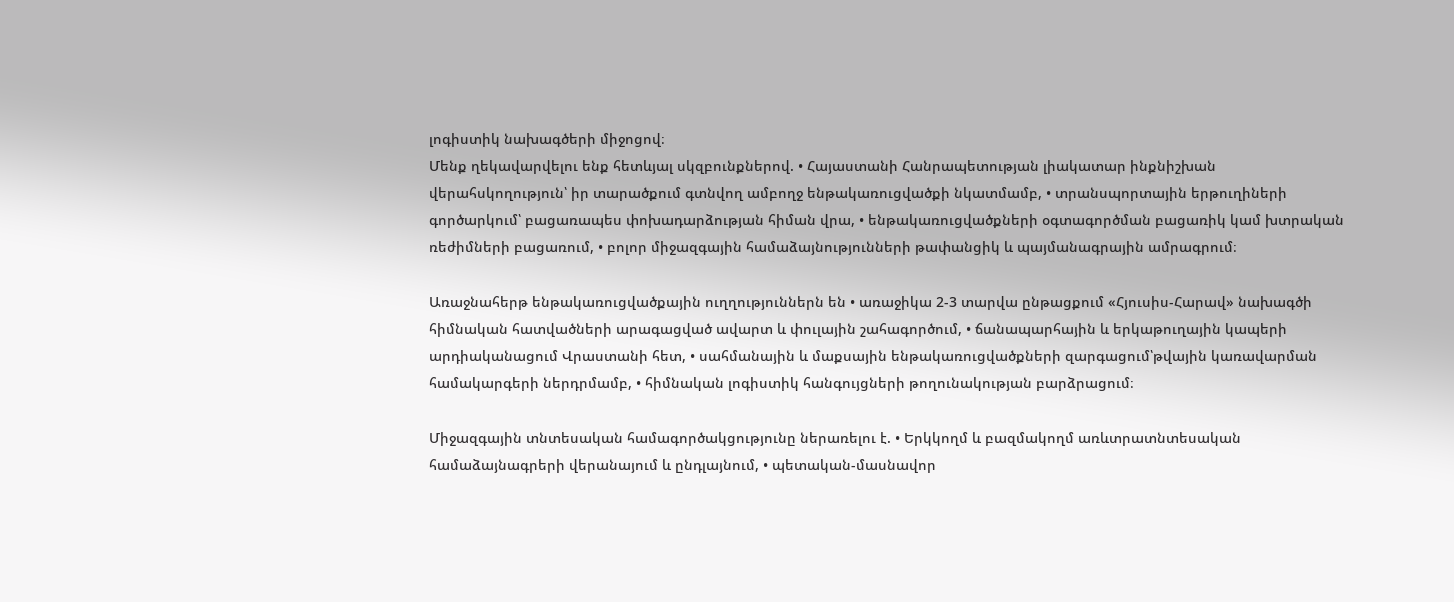լոգիստիկ նախագծերի միջոցով։
Մենք ղեկավարվելու ենք հետևյալ սկզբունքներով. • Հայաստանի Հանրապետության լիակատար ինքնիշխան վերահսկողություն՝ իր տարածքում գտնվող ամբողջ ենթակառուցվածքի նկատմամբ, • տրանսպորտային երթուղիների գործարկում՝ բացառապես փոխադարձության հիման վրա, • ենթակառուցվածքների օգտագործման բացառիկ կամ խտրական ռեժիմների բացառում, • բոլոր միջազգային համաձայնությունների թափանցիկ և պայմանագրային ամրագրում։

Առաջնահերթ ենթակառուցվածքային ուղղություններն են • առաջիկա 2-3 տարվա ընթացքում «Հյուսիս-Հարավ» նախագծի հիմնական հատվածների արագացված ավարտ և փուլային շահագործում, • ճանապարհային և երկաթուղային կապերի արդիականացում Վրաստանի հետ, • սահմանային և մաքսային ենթակառուցվածքների զարգացում՝թվային կառավարման համակարգերի ներդրմամբ, • հիմնական լոգիստիկ հանգույցների թողունակության բարձրացում։

Միջազգային տնտեսական համագործակցությունը ներառելու է. • Երկկողմ և բազմակողմ առևտրատնտեսական համաձայնագրերի վերանայում և ընդլայնում, • պետական-մասնավոր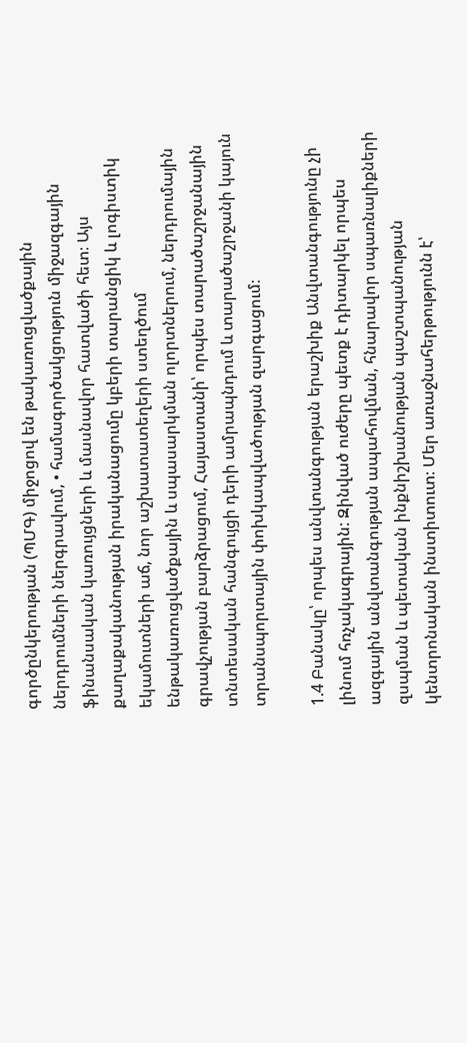գործընկերության (ՊՄԳ) միջոցով են թակառուցվածքային ներդրումների ներգրավում, • համագործակցություն միջազգային ֆինանսական կառույցների և մասնավոր հատվածի հետ։ Այս քաղաքականության իրականացումը կբերի տարանցիկ և լոգիստիկ եկամուտների աճ, նոր աշխատատեղերի ստեղծում ենթակառուցվածքային և սպասարկման ոլորտներում, ներդրումային գրավչության բարձրացում, Հայաստանի՝ որպես տարածաշրջանային տնտեսական հանգույցի դերի ամրապնդում և տարածաշրջանի կայուն տրանսպորտային փոխկապվածության զարգացում։

1.4 Բանակը՝ որպես անվտանգության երաշխիք Անվտանգությունը չի լինում հռչակագրային: Զինված ուժերը պետք է դիտարկել որպես ազգային անվտանգության ապահովման, հնարավոր սպառնալիքների զսպման և պետական ինքնիշխանության պաշտպանության կենտրոնական ինստիտուտ։ Մեր առաջնահերթությունն է՝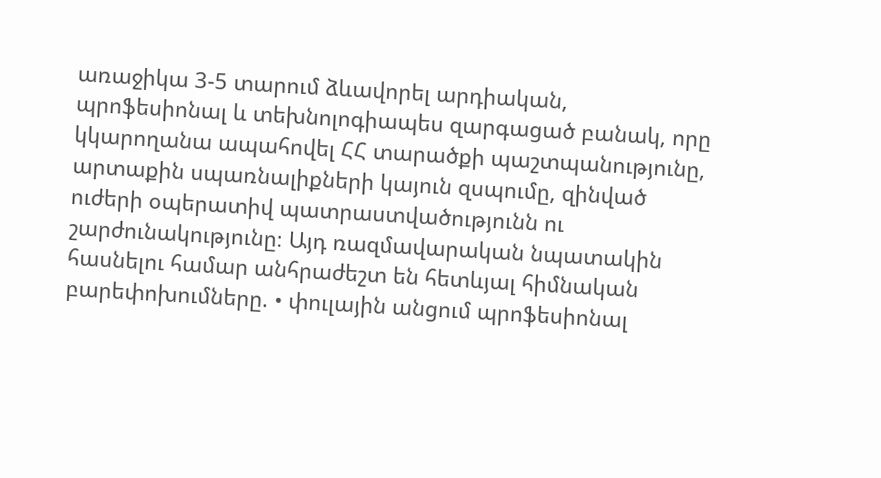առաջիկա 3-5 տարում ձևավորել արդիական, պրոֆեսիոնալ և տեխնոլոգիապես զարգացած բանակ, որը կկարողանա ապահովել ՀՀ տարածքի պաշտպանությունը, արտաքին սպառնալիքների կայուն զսպումը, զինված ուժերի օպերատիվ պատրաստվածությունն ու շարժունակությունը։ Այդ ռազմավարական նպատակին հասնելու համար անհրաժեշտ են հետևյալ հիմնական բարեփոխումները. • փուլային անցում պրոֆեսիոնալ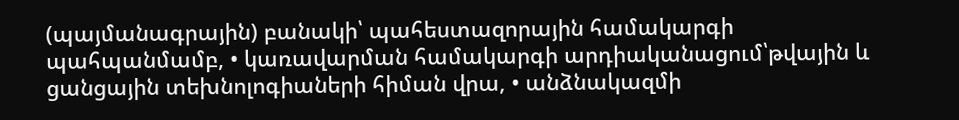(պայմանագրային) բանակի՝ պահեստազորային համակարգի պահպանմամբ, • կառավարման համակարգի արդիականացում՝թվային և ցանցային տեխնոլոգիաների հիման վրա, • անձնակազմի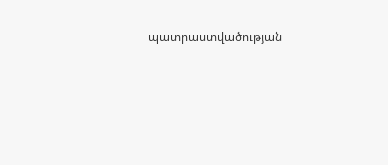պատրաստվածության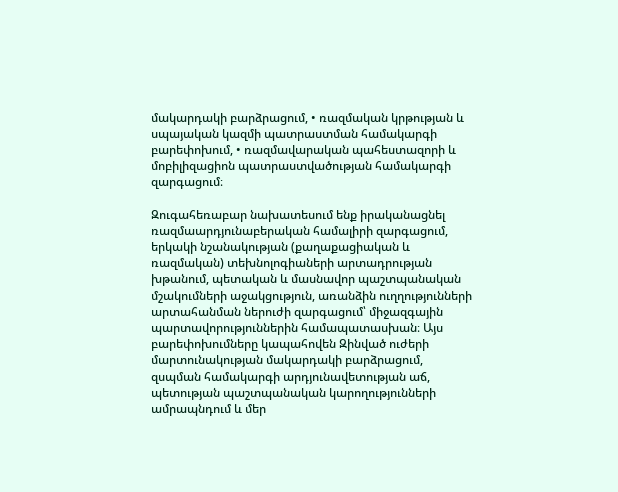մակարդակի բարձրացում, • ռազմական կրթության և սպայական կազմի պատրաստման համակարգի բարեփոխում, • ռազմավարական պահեստազորի և մոբիլիզացիոն պատրաստվածության համակարգի զարգացում։

Զուգահեռաբար նախատեսում ենք իրականացնել ռազմաարդյունաբերական համալիրի զարգացում, երկակի նշանակության (քաղաքացիական և ռազմական) տեխնոլոգիաների արտադրության խթանում, պետական և մասնավոր պաշտպանական մշակումների աջակցություն, առանձին ուղղությունների արտահանման ներուժի զարգացում՝ միջազգային պարտավորություններին համապատասխան։ Այս բարեփոխումները կապահովեն Զինված ուժերի մարտունակության մակարդակի բարձրացում, զսպման համակարգի արդյունավետության աճ, պետության պաշտպանական կարողությունների ամրապնդում և մեր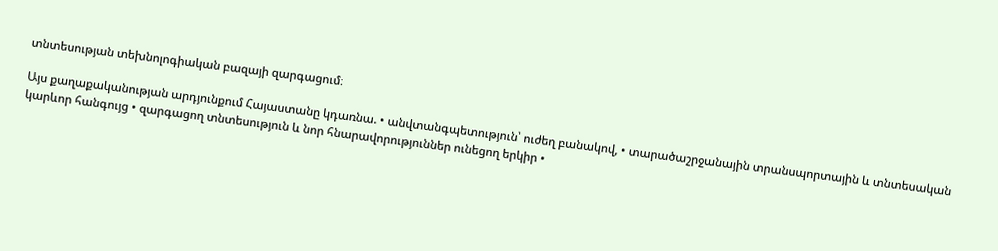տնտեսության տեխնոլոգիական բազայի զարգացում։

Այս քաղաքականության արդյունքում Հայաստանը կդառնա. • անվտանգպետություն՝ ուժեղ բանակով, • տարածաշրջանային տրանսպորտային և տնտեսական կարևոր հանգույց • զարգացող տնտեսություն և նոր հնարավորություններ ունեցող երկիր •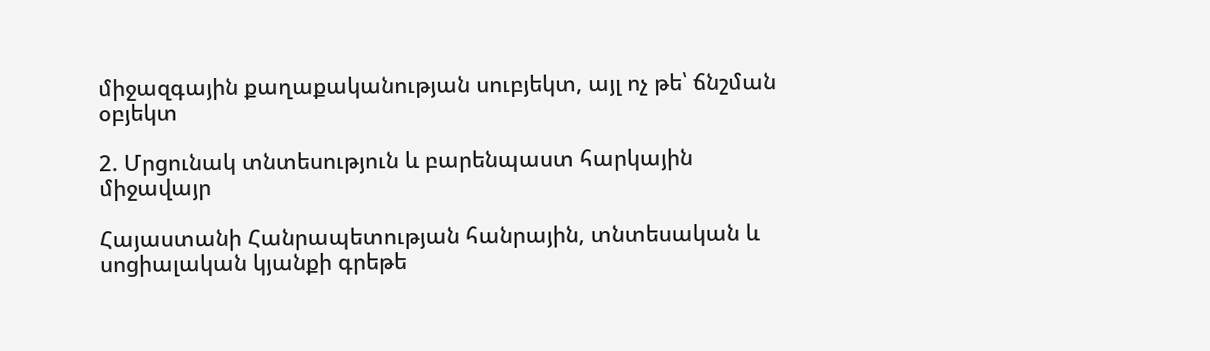միջազգային քաղաքականության սուբյեկտ, այլ ոչ թե՝ ճնշման օբյեկտ

2. Մրցունակ տնտեսություն և բարենպաստ հարկային միջավայր

Հայաստանի Հանրապետության հանրային, տնտեսական և սոցիալական կյանքի գրեթե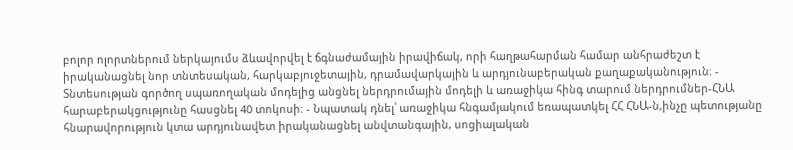բոլոր ոլորտներում ներկայումս ձևավորվել է ճգնաժամային իրավիճակ, որի հաղթահարման համար անհրաժեշտ է իրականացնել նոր տնտեսական, հարկաբյուջետային, դրամավարկային և արդյունաբերական քաղաքականություն։ - Տնտեսության գործող սպառողական մոդելից անցնել ներդրումային մոդելի և առաջիկա հինգ տարում ներդրումներ-ՀՆԱ հարաբերակցությունը հասցնել 40 տոկոսի։ - Նպատակ դնել՝ առաջիկա հնգամյակում եռապատկել ՀՀ ՀՆԱ-ն,ինչը պետությանը հնարավորություն կտա արդյունավետ իրականացնել անվտանգային, սոցիալական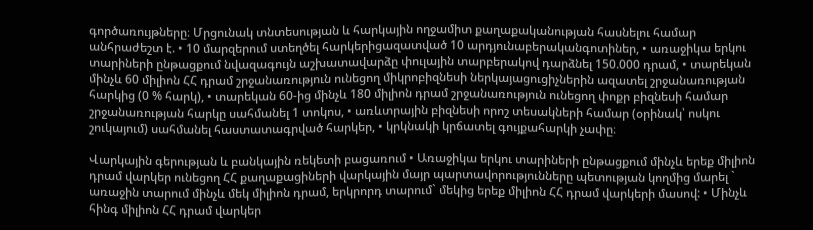գործառույթները։ Մրցունակ տնտեսության և հարկային ողջամիտ քաղաքականության հասնելու համար անհրաժեշտ է. • 10 մարզերում ստեղծել հարկերիցազատված 10 արդյունաբերականգոտիներ, • առաջիկա երկու տարիների ընթացքում նվազագույն աշխատավարձը փուլային տարբերակով դարձնել 150.000 դրամ, • տարեկան մինչև 60 միլիոն ՀՀ դրամ շրջանառություն ունեցող միկրոբիզնեսի ներկայացուցիչներին ազատել շրջանառության հարկից (0 % հարկ), • տարեկան 60-ից մինչև 180 միլիոն դրամ շրջանառություն ունեցող փոքր բիզնեսի համար շրջանառության հարկը սահմանել 1 տոկոս, • առևտրային բիզնեսի որոշ տեսակների համար (օրինակ՝ ոսկու շուկայում) սահմանել հաստատագրված հարկեր, • կրկնակի կրճատել գույքահարկի չափը։

Վարկային գերության և բանկային ռեկետի բացառում • Առաջիկա երկու տարիների ընթացքում մինչև երեք միլիոն դրամ վարկեր ունեցող ՀՀ քաղաքացիների վարկային մայր պարտավորությունները պետության կողմից մարել ` առաջին տարում մինչև մեկ միլիոն դրամ, երկրորդ տարում` մեկից երեք միլիոն ՀՀ դրամ վարկերի մասով: • Մինչև հինգ միլիոն ՀՀ դրամ վարկեր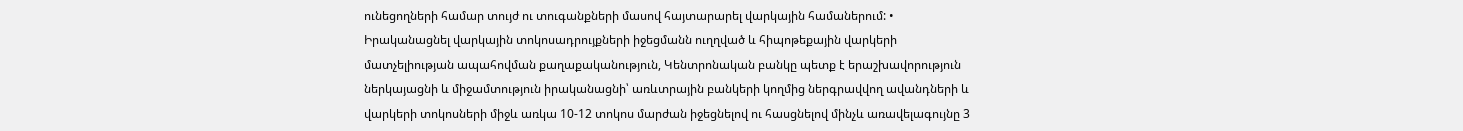ունեցողների համար տույժ ու տուգանքների մասով հայտարարել վարկային համաներում: • Իրականացնել վարկային տոկոսադրույքների իջեցմանն ուղղված և հիպոթեքային վարկերի մատչելիության ապահովման քաղաքականություն, Կենտրոնական բանկը պետք է երաշխավորություն ներկայացնի և միջամտություն իրականացնի՝ առևտրային բանկերի կողմից ներգրավվող ավանդների և վարկերի տոկոսների միջև առկա 10-12 տոկոս մարժան իջեցնելով ու հասցնելով մինչև առավելագույնը 3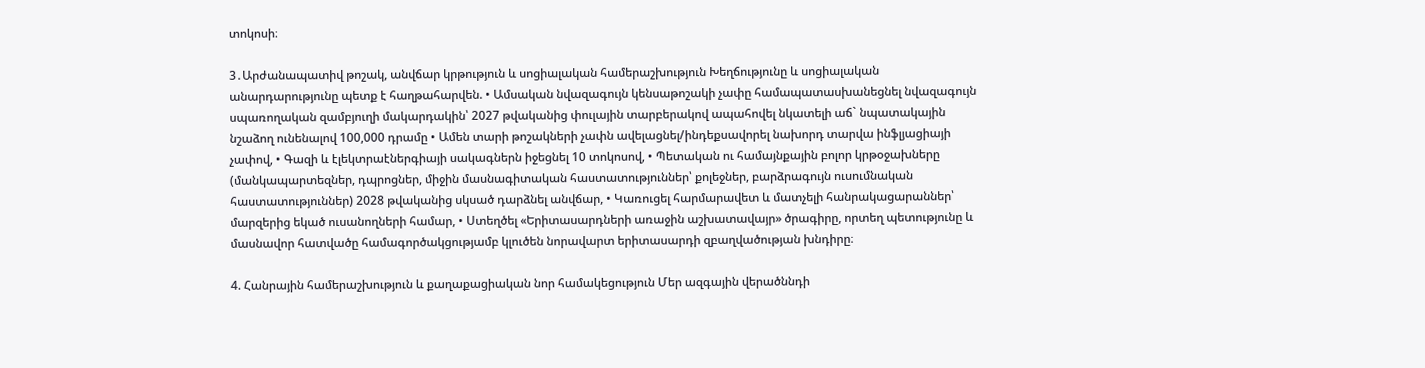տոկոսի։

3․Արժանապատիվ թոշակ, անվճար կրթություն և սոցիալական համերաշխություն Խեղճությունը և սոցիալական անարդարությունը պետք է հաղթահարվեն. • Ամսական նվազագույն կենսաթոշակի չափը համապատասխանեցնել նվազագույն սպառողական զամբյուղի մակարդակին՝ 2027 թվականից փուլային տարբերակով ապահովել նկատելի աճ` նպատակային նշաձող ունենալով 100,000 դրամը • Ամեն տարի թոշակների չափն ավելացնել/ինդեքսավորել նախորդ տարվա ինֆլյացիայի չափով, • Գազի և էլեկտրաէներգիայի սակագներն իջեցնել 10 տոկոսով, • Պետական ու համայնքային բոլոր կրթօջախները (մանկապարտեզներ, դպրոցներ, միջին մասնագիտական հաստատություններ՝ քոլեջներ, բարձրագույն ուսումնական հաստատություններ) 2028 թվականից սկսած դարձնել անվճար, • Կառուցել հարմարավետ և մատչելի հանրակացարաններ՝ մարզերից եկած ուսանողների համար, • Ստեղծել «Երիտասարդների առաջին աշխատավայր» ծրագիրը, որտեղ պետությունը և մասնավոր հատվածը համագործակցությամբ կլուծեն նորավարտ երիտասարդի զբաղվածության խնդիրը։

4. Հանրային համերաշխություն և քաղաքացիական նոր համակեցություն Մեր ազգային վերածննդի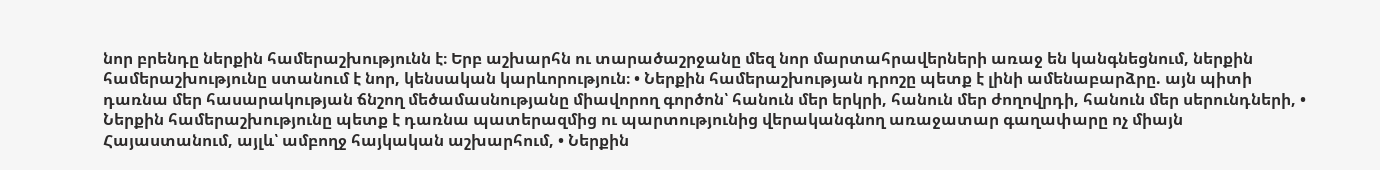նոր բրենդը ներքին համերաշխությունն է։ Երբ աշխարհն ու տարածաշրջանը մեզ նոր մարտահրավերների առաջ են կանգնեցնում, ներքին համերաշխությունը ստանում է նոր, կենսական կարևորություն։ • Ներքին համերաշխության դրոշը պետք է լինի ամենաբարձրը. այն պիտի դառնա մեր հասարակության ճնշող մեծամասնությանը միավորող գործոն՝ հանուն մեր երկրի, հանուն մեր ժողովրդի, հանուն մեր սերունդների, • Ներքին համերաշխությունը պետք է դառնա պատերազմից ու պարտությունից վերականգնող առաջատար գաղափարը ոչ միայն Հայաստանում, այլև՝ ամբողջ հայկական աշխարհում, • Ներքին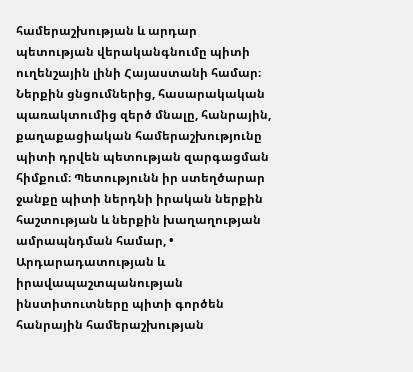համերաշխության և արդար պետության վերականգնումը պիտի ուղենշային լինի Հայաստանի համար։ Ներքին ցնցումներից, հասարակական պառակտումից զերծ մնալը, հանրային, քաղաքացիական համերաշխությունը պիտի դրվեն պետության զարգացման հիմքում։ Պետությունն իր ստեղծարար ջանքը պիտի ներդնի իրական ներքին հաշտության և ներքին խաղաղության ամրապնդման համար, • Արդարադատության և իրավապաշտպանության ինստիտուտները պիտի գործեն հանրային համերաշխության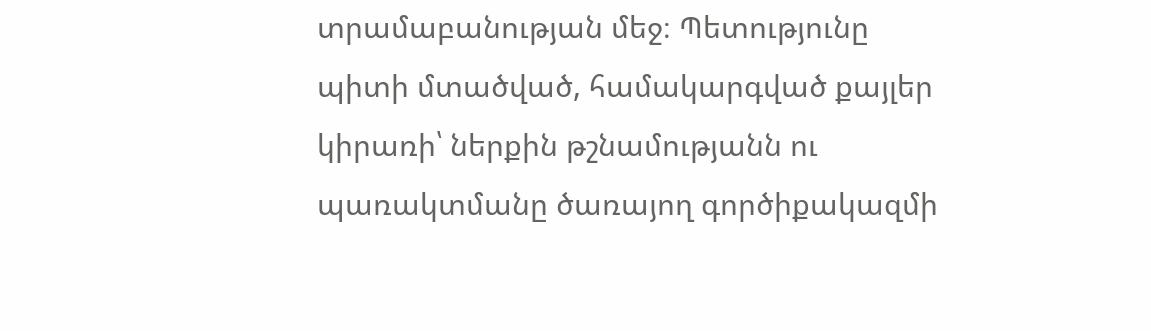տրամաբանության մեջ։ Պետությունը պիտի մտածված, համակարգված քայլեր կիրառի՝ ներքին թշնամությանն ու պառակտմանը ծառայող գործիքակազմի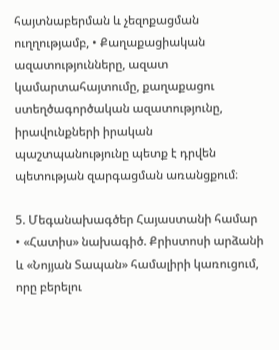հայտնաբերման և չեզոքացման ուղղությամբ, • Քաղաքացիական ազատությունները, ազատ կամարտահայտումը, քաղաքացու ստեղծագործական ազատությունը, իրավունքների իրական պաշտպանությունը պետք է դրվեն պետության զարգացման առանցքում։

5. Մեգանախագծեր Հայաստանի համար • «Հատիս» նախագիծ. Քրիստոսի արձանի և «Նոյյան Տապան» համալիրի կառուցում, որը բերելու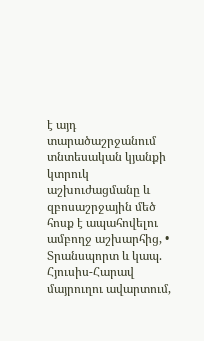է այդ տարածաշրջանում տնտեսական կյանքի կտրուկ աշխուժացմանը և զբոսաշրջային մեծ հոսք է ապահովելու ամբողջ աշխարհից, • Տրանսպորտ և կապ. Հյուսիս-Հարավ մայրուղու ավարտում,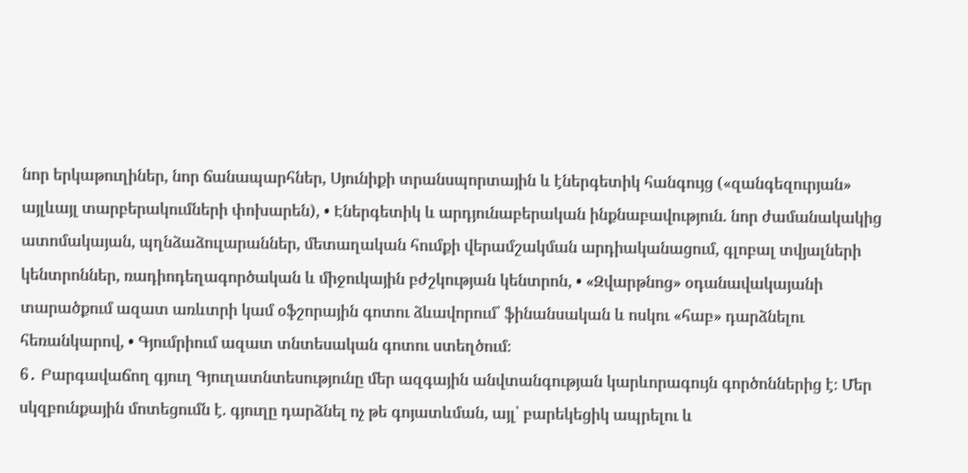նոր երկաթուղիներ, նոր ճանապարհներ, Սյունիքի տրանսպորտային և էներգետիկ հանգույց («զանգեզուրյան» այլևայլ տարբերակումների փոխարեն), • Էներգետիկ և արդյունաբերական ինքնաբավություն. նոր ժամանակակից ատոմակայան, պղնձաձուլարաններ, մետաղական հումքի վերամշակման արդիականացում, գլոբալ տվյալների կենտրոններ, ռադիոդեղագործական և միջուկային բժշկության կենտրոն, • «Զվարթնոց» օդանավակայանի տարածքում ազատ առևտրի կամ օֆշորային գոտու ձևավորում՝ ֆինանսական և ոսկու «հաբ» դարձնելու հեռանկարով, • Գյումրիում ազատ տնտեսական գոտու ստեղծում։
6․ Բարգավաճող գյուղ Գյուղատնտեսությունը մեր ազգային անվտանգության կարևորագույն գործոններից է։ Մեր սկզբունքային մոտեցումն է. գյուղը դարձնել ոչ թե գոյատևման, այլ՝ բարեկեցիկ ապրելու և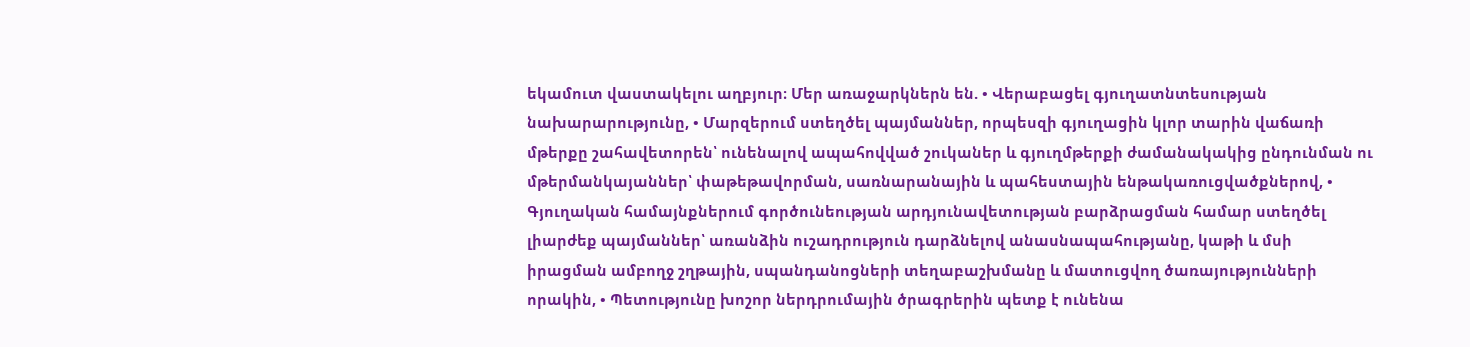եկամուտ վաստակելու աղբյուր։ Մեր առաջարկներն են. • Վերաբացել գյուղատնտեսության նախարարությունը, • Մարզերում ստեղծել պայմաններ, որպեսզի գյուղացին կլոր տարին վաճառի մթերքը շահավետորեն՝ ունենալով ապահովված շուկաներ և գյուղմթերքի ժամանակակից ընդունման ու մթերմանկայաններ՝ փաթեթավորման, սառնարանային և պահեստային ենթակառուցվածքներով, • Գյուղական համայնքներում գործունեության արդյունավետության բարձրացման համար ստեղծել լիարժեք պայմաններ՝ առանձին ուշադրություն դարձնելով անասնապահությանը, կաթի և մսի իրացման ամբողջ շղթային, սպանդանոցների տեղաբաշխմանը և մատուցվող ծառայությունների որակին, • Պետությունը խոշոր ներդրումային ծրագրերին պետք է ունենա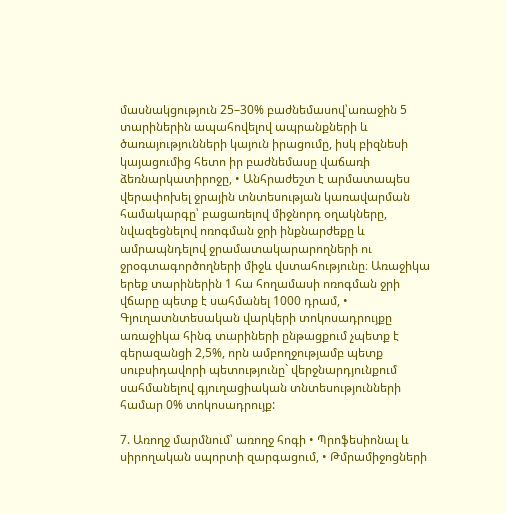մասնակցություն 25–30% բաժնեմասով՝առաջին 5 տարիներին ապահովելով ապրանքների և ծառայությունների կայուն իրացումը, իսկ բիզնեսի կայացումից հետո իր բաժնեմասը վաճառի ձեռնարկատիրոջը, • Անհրաժեշտ է արմատապես վերափոխել ջրային տնտեսության կառավարման համակարգը՝ բացառելով միջնորդ օղակները, նվազեցնելով ոռոգման ջրի ինքնարժեքը և ամրապնդելով ջրամատակարարողների ու ջրօգտագործողների միջև վստահությունը։ Առաջիկա երեք տարիներին 1 հա հողամասի ոռոգման ջրի վճարը պետք է սահմանել 1000 դրամ, • Գյուղատնտեսական վարկերի տոկոսադրույքը առաջիկա հինգ տարիների ընթացքում չպետք է գերազանցի 2,5%, որն ամբողջությամբ պետք սուբսիդավորի պետությունը` վերջնարդյունքում սահմանելով գյուղացիական տնտեսությունների համար 0% տոկոսադրույք:

7. Առողջ մարմնում՝ առողջ հոգի • Պրոֆեսիոնալ և սիրողական սպորտի զարգացում, • Թմրամիջոցների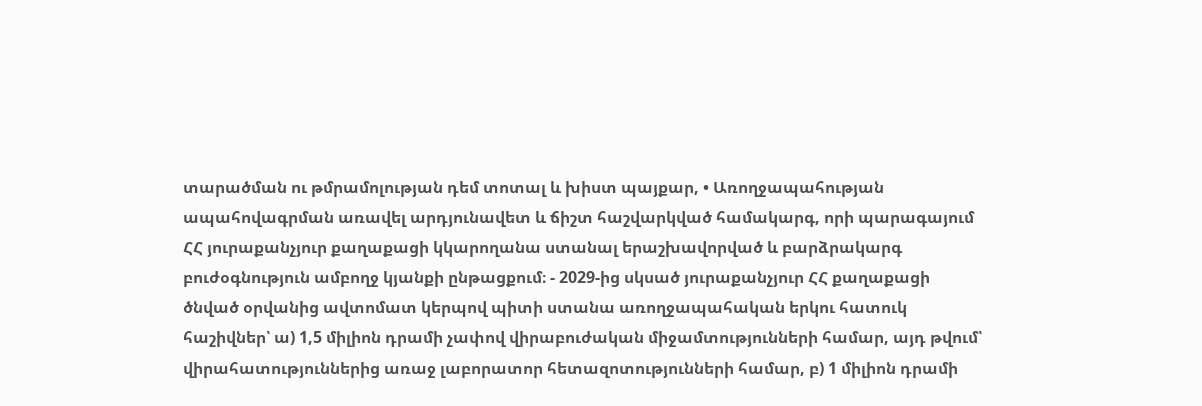տարածման ու թմրամոլության դեմ տոտալ և խիստ պայքար, • Առողջապահության ապահովագրման առավել արդյունավետ և ճիշտ հաշվարկված համակարգ, որի պարագայում ՀՀ յուրաքանչյուր քաղաքացի կկարողանա ստանալ երաշխավորված և բարձրակարգ բուժօգնություն ամբողջ կյանքի ընթացքում։ - 2029-ից սկսած յուրաքանչյուր ՀՀ քաղաքացի ծնված օրվանից ավտոմատ կերպով պիտի ստանա առողջապահական երկու հատուկ հաշիվներ՝ ա) 1,5 միլիոն դրամի չափով վիրաբուժական միջամտությունների համար, այդ թվում՝ վիրահատություններից առաջ լաբորատոր հետազոտությունների համար, բ) 1 միլիոն դրամի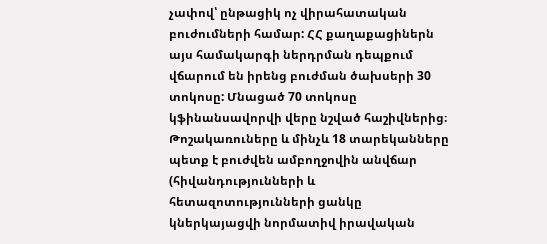չափով՝ ընթացիկ ոչ վիրահատական բուժումների համար: ՀՀ քաղաքացիներն այս համակարգի ներդրման դեպքում վճարում են իրենց բուժման ծախսերի 30 տոկոսը: Մնացած 70 տոկոսը կֆինանսավորվի վերը նշված հաշիվներից։ Թոշակառուները և մինչև 18 տարեկանները պետք է բուժվեն ամբողջովին անվճար (հիվանդությունների և հետազոտությունների ցանկը կներկայացվի նորմատիվ իրավական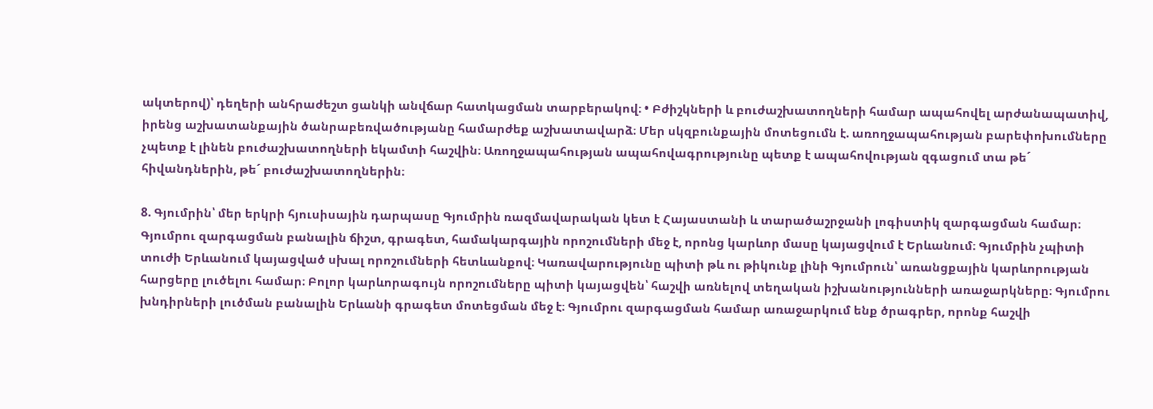ակտերով)՝ դեղերի անհրաժեշտ ցանկի անվճար հատկացման տարբերակով։ • Բժիշկների և բուժաշխատողների համար ապահովել արժանապատիվ, իրենց աշխատանքային ծանրաբեռվածությանը համարժեք աշխատավարձ։ Մեր սկզբունքային մոտեցումն է. առողջապահության բարեփոխումները չպետք է լինեն բուժաշխատողների եկամտի հաշվին։ Առողջապահության ապահովագրությունը պետք է ապահովության զգացում տա թե´ հիվանդներին, թե´ բուժաշխատողներին։

8. Գյումրին՝ մեր երկրի հյուսիսային դարպասը Գյումրին ռազմավարական կետ է Հայաստանի և տարածաշրջանի լոգիստիկ զարգացման համար։ Գյումրու զարգացման բանալին ճիշտ, գրագետ, համակարգային որոշումների մեջ է, որոնց կարևոր մասը կայացվում է Երևանում։ Գյումրին չպիտի տուժի Երևանում կայացված սխալ որոշումների հետևանքով։ Կառավարությունը պիտի թև ու թիկունք լինի Գյումրուն՝ առանցքային կարևորության հարցերը լուծելու համար։ Բոլոր կարևորագույն որոշումները պիտի կայացվեն՝ հաշվի առնելով տեղական իշխանությունների առաջարկները։ Գյումրու խնդիրների լուծման բանալին Երևանի գրագետ մոտեցման մեջ է։ Գյումրու զարգացման համար առաջարկում ենք ծրագրեր, որոնք հաշվի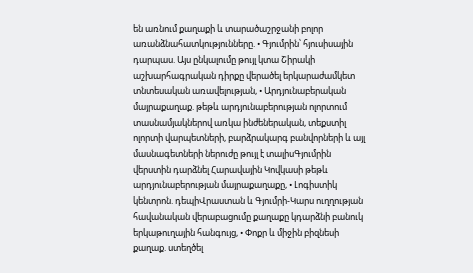են առնում քաղաքի և տարածաշրջանի բոլոր առանձնահատկությունները. • Գյումրին՝ հյուսիսային դարպաս. Այս ընկալումը թույլ կտա Շիրակի աշխարհագրական դիրքը վերածել երկարաժամկետ տնտեսական առավելության, • Արդյունաբերական մայրաքաղաք. թեթև արդյունաբերության ոլորտում տասնամյակներով առկա ինժեներական, տեքստիլ ոլորտի վարպետների, բարձրակարգ բանվորների և այլ մասնագետների ներուժը թույլ է տալիսԳյումրին վերստին դարձնել Հարավային Կովկասի թեթև արդյունաբերության մայրաքաղաքը, • Լոգիստիկ կենտրոն. դեպիՎրաստան և Գյումրի-Կարս ուղղության հավանական վերաբացումը քաղաքը կդարձնի բանուկ երկաթուղային հանգույց, • Փոքր և միջին բիզնեսի քաղաք. ստեղծել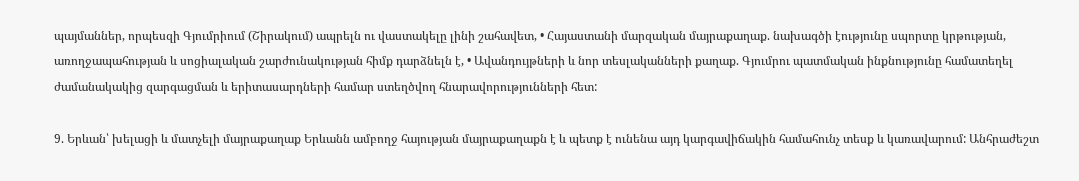պայմաններ, որպեսզի Գյումրիում (Շիրակում) ապրելն ու վաստակելը լինի շահավետ, • Հայաստանի մարզական մայրաքաղաք. նախագծի էությունը սպորտը կրթության, առողջապահության և սոցիալական շարժունակության հիմք դարձնելն է, • Ավանդույթների և նոր տեսլականների քաղաք. Գյումրու պատմական ինքնությունը համատեղել ժամանակակից զարգացման և երիտասարդների համար ստեղծվող հնարավորությունների հետ:

9. Երևան՝ խելացի և մատչելի մայրաքաղաք Երևանն ամբողջ հայության մայրաքաղաքն է և պետք է ունենա այդ կարգավիճակին համահունչ տեսք և կառավարում: Անհրաժեշտ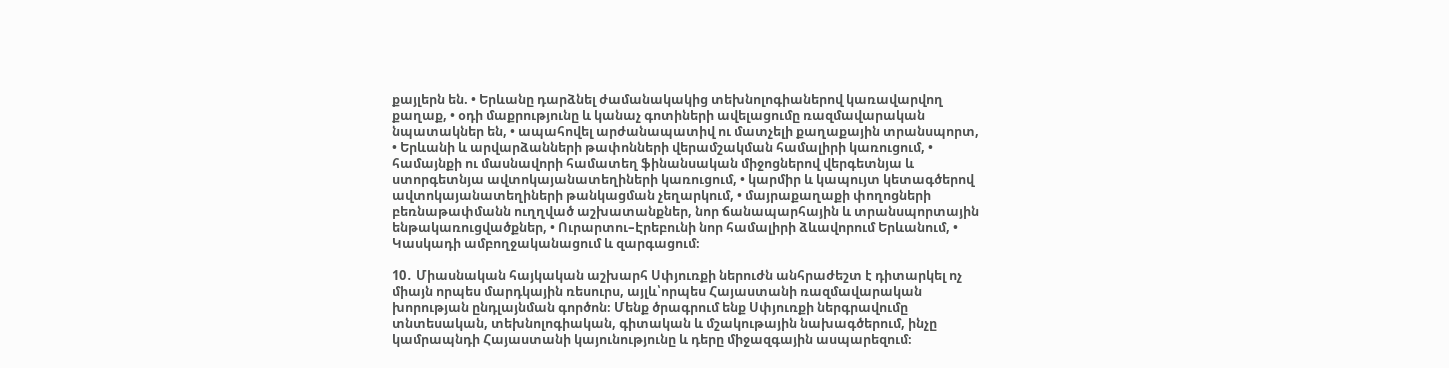քայլերն են. • Երևանը դարձնել ժամանակակից տեխնոլոգիաներով կառավարվող քաղաք, • օդի մաքրությունը և կանաչ գոտիների ավելացումը ռազմավարական նպատակներ են, • ապահովել արժանապատիվ ու մատչելի քաղաքային տրանսպորտ, • Երևանի և արվարձանների թափոնների վերամշակման համալիրի կառուցում, • համայնքի ու մասնավորի համատեղ ֆինանսական միջոցներով վերգետնյա և ստորգետնյա ավտոկայանատեղիների կառուցում, • կարմիր և կապույտ կետագծերով ավտոկայանատեղիների թանկացման չեղարկում, • մայրաքաղաքի փողոցների բեռնաթափմանն ուղղված աշխատանքներ, նոր ճանապարհային և տրանսպորտային ենթակառուցվածքներ, • Ուրարտու–Էրեբունի նոր համալիրի ձևավորում Երևանում, • Կասկադի ամբողջականացում և զարգացում։

10․ Միասնական հայկական աշխարհ Սփյուռքի ներուժն անհրաժեշտ է դիտարկել ոչ միայն որպես մարդկային ռեսուրս, այլև՝որպես Հայաստանի ռազմավարական խորության ընդլայնման գործոն։ Մենք ծրագրում ենք Սփյուռքի ներգրավումը տնտեսական, տեխնոլոգիական, գիտական և մշակութային նախագծերում, ինչը կամրապնդի Հայաստանի կայունությունը և դերը միջազգային ասպարեզում։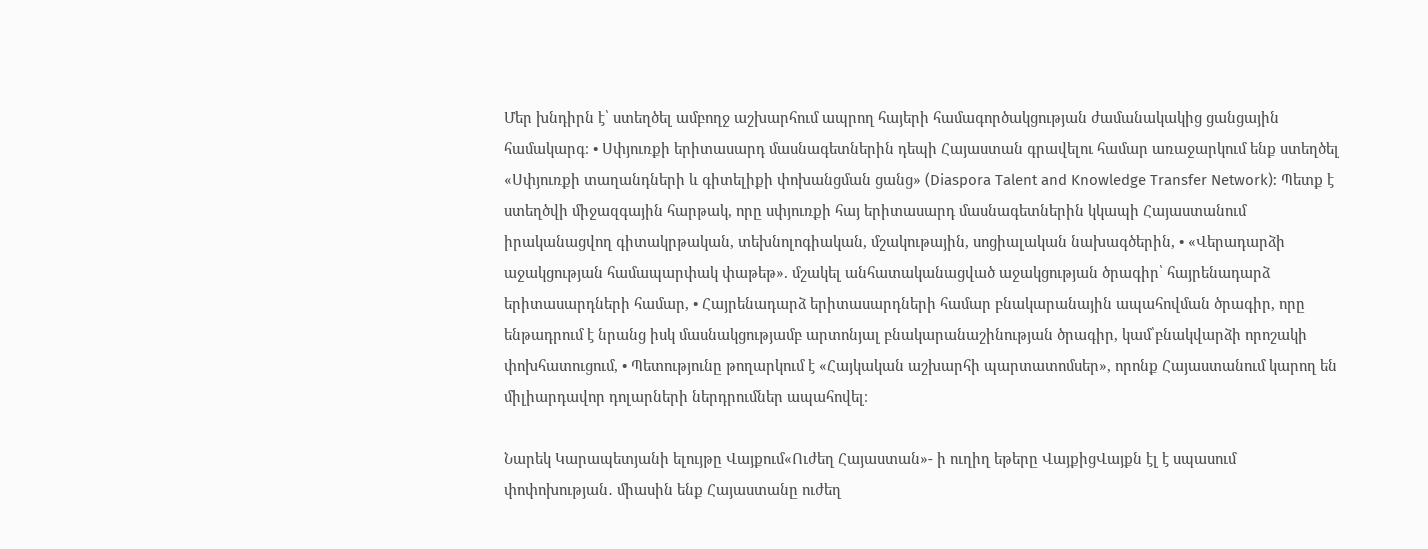Մեր խնդիրն է՝ ստեղծել ամբողջ աշխարհում ապրող հայերի համագործակցության ժամանակակից ցանցային համակարգ։ • Սփյուռքի երիտասարդ մասնագետներին դեպի Հայաստան գրավելու համար առաջարկում ենք ստեղծել «Սփյուռքի տաղանդների և գիտելիքի փոխանցման ցանց» (Diaspora Talent and Knowledge Transfer Network): Պետք է ստեղծվի միջազգային հարթակ, որը սփյուռքի հայ երիտասարդ մասնագետներին կկապի Հայաստանում իրականացվող գիտակրթական, տեխնոլոգիական, մշակութային, սոցիալական նախագծերին, • «Վերադարձի աջակցության համապարփակ փաթեթ». մշակել անհատականացված աջակցության ծրագիր՝ հայրենադարձ երիտասարդների համար, • Հայրենադարձ երիտասարդների համար բնակարանային ապահովման ծրագիր, որը ենթադրում է նրանց իսկ մասնակցությամբ արտոնյալ բնակարանաշինության ծրագիր, կամ՝բնակվարձի որոշակի փոխհատուցում, • Պետությունը թողարկում է «Հայկական աշխարհի պարտատոմսեր», որոնք Հայաստանում կարող են միլիարդավոր դոլարների ներդրումներ ապահովել։

Նարեկ Կարապետյանի ելույթը Վայքում«Ուժեղ Հայաստան»- ի ուղիղ եթերը ՎայքիցՎայքն էլ է սպասում փոփոխության․ միասին ենք Հայաստանը ուժեղ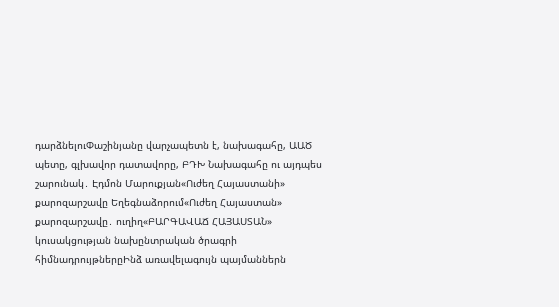դարձնելուՓաշինյանը վարչապետն է, նախագահը, ԱԱԾ պետը, գլխավոր դատավորը, ԲԴԽ Նախագահը ու այդպես շարունակ․ Էդմոն Մարուքյան«Ուժեղ Հայաստանի» քարոզարշավը Եղեգնաձորում«Ուժեղ Հայաստան» քարոզարշավը․ ուղիղ«ԲԱՐԳԱՎԱՃ ՀԱՅԱՍՏԱՆ» կուսակցության նախընտրական ծրագրի հիմնադրույթներըԻնձ առավելագույն պայմաններն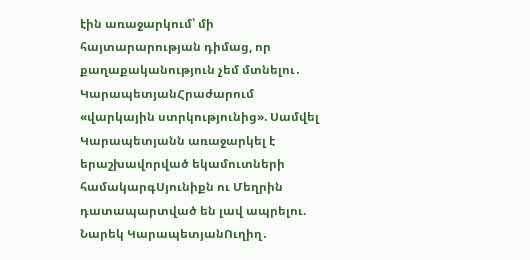էին առաջարկում՝ մի հայտարարության դիմաց, որ քաղաքականություն չեմ մտնելու․ ԿարապետյանՀրաժարում «վարկային ստրկությունից». Սամվել Կարապետյանն առաջարկել է երաշխավորված եկամուտների համակարգՍյունիքն ու Մեղրին դատապարտված են լավ ապրելու. Նարեկ ԿարապետյանՈւղիղ․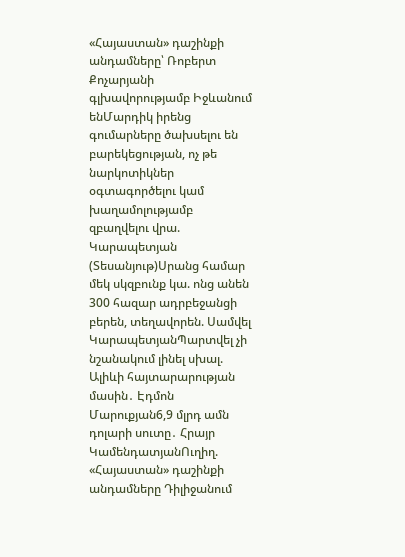«Հայաստան» դաշինքի անդամները՝ Ռոբերտ Քոչարյանի գլխավորությամբ Իջևանում ենՄարդիկ իրենց գումարները ծախսելու են բարեկեցության, ոչ թե նարկոտիկներ օգտագործելու կամ խաղամոլությամբ զբաղվելու վրա. Կարապետյան (Տեսանյութ)Սրանց համար մեկ սկզբունք կա. ոնց անեն 300 հազար ադրբեջանցի բերեն, տեղավորեն. Սամվել ԿարապետյանՊարտվել չի նշանակում լինել սխալ. Ալիևի հայտարարության մասին․ Էդմոն Մարուքյան6,9 մլրդ ամն դոլարի սուտը․ Հրայր ԿամենդատյանՈւղիղ. «Հայաստան» դաշինքի անդամները Դիլիջանում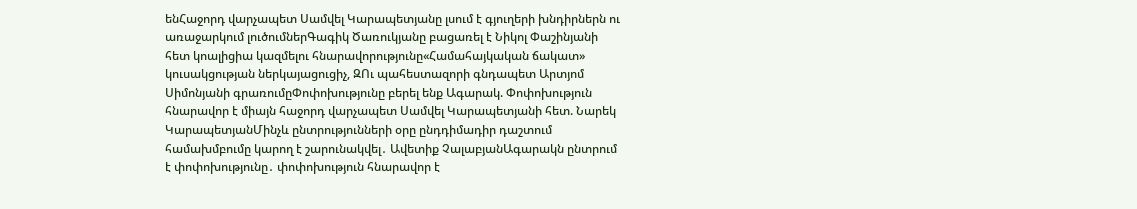ենՀաջորդ վարչապետ Սամվել Կարապետյանը լսում է գյուղերի խնդիրներն ու առաջարկում լուծումներԳագիկ Ծառուկյանը բացառել է Նիկոլ Փաշինյանի հետ կոալիցիա կազմելու հնարավորությունը«Համահայկական ճակատ» կուսակցության ներկայացուցիչ, ԶՈւ պահեստազորի գնդապետ Արտյոմ Սիմոնյանի գրառումըՓոփոխությունը բերել ենք Ագարակ. Փոփոխություն հնարավոր է միայն հաջորդ վարչապետ Սամվել Կարապետյանի հետ. Նարեկ ԿարապետյանՄինչև ընտրությունների օրը ընդդիմադիր դաշտում համախմբումը կարող է շարունակվել․ Ավետիք ՉալաբյանԱգարակն ընտրում է փոփոխությունը․ փոփոխություն հնարավոր է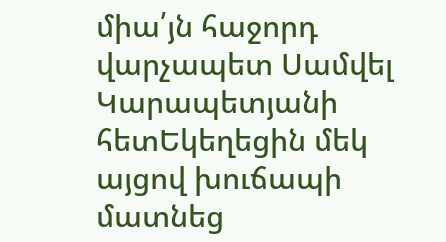միա՛յն հաջորդ վարչապետ Սամվել Կարապետյանի հետԵկեղեցին մեկ այցով խուճապի մատնեց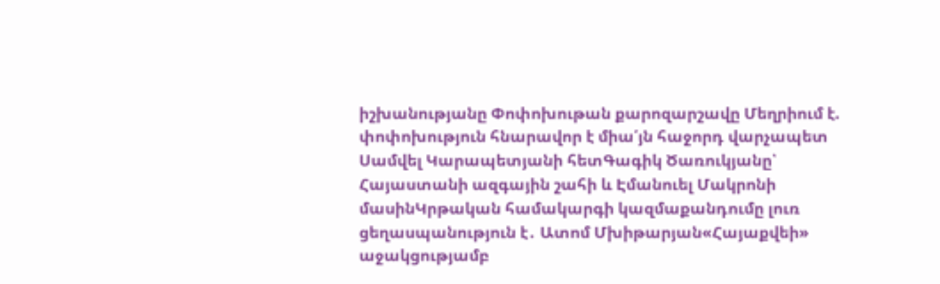իշխանությանը Փոփոխութան քարոզարշավը Մեղրիում է. փոփոխություն հնարավոր է միա՛յն հաջորդ վարչապետ Սամվել Կարապետյանի հետԳագիկ Ծառուկյանը՝ Հայաստանի ազգային շահի և Էմանուել Մակրոնի մասինԿրթական համակարգի կազմաքանդումը լուռ ցեղասպանություն է․ Ատոմ Մխիթարյան«Հայաքվեի» աջակցությամբ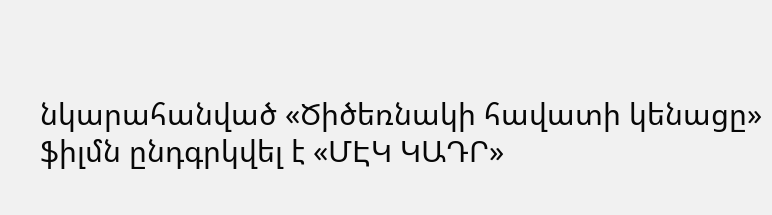նկարահանված «Ծիծեռնակի հավատի կենացը» ֆիլմն ընդգրկվել է «ՄԷԿ ԿԱԴՐ»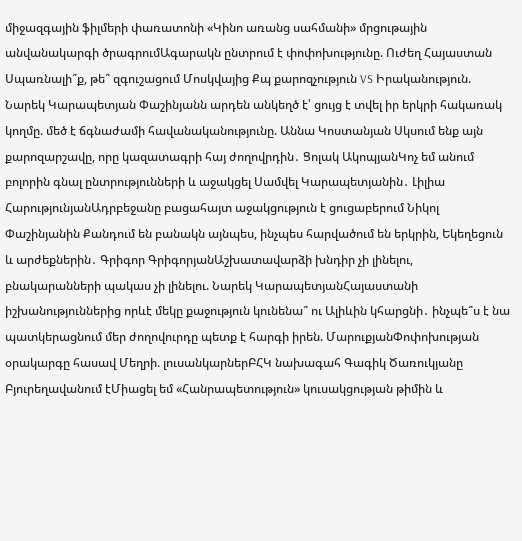միջազգային ֆիլմերի փառատոնի «Կինո առանց սահմանի» մրցութային անվանակարգի ծրագրումԱգարակն ընտրում է փոփոխությունը. Ուժեղ Հայաստան Սպառնալի՞ք, թե՞ զգուշացում Մոսկվայից Քպ քարոզչություն VS Իրականություն. Նարեկ Կարապետյան Փաշինյանն արդեն անկեղծ է՝ ցույց է տվել իր երկրի հակառակ կողմը. մեծ է ճգնաժամի հավանականությունը. Աննա Կոստանյան Սկսում ենք այն քարոզարշավը, որը կազատագրի հայ ժողովրդին․ Ցոլակ ԱկոպյանԿոչ եմ անում բոլորին գնալ ընտրությունների և աջակցել Սամվել Կարապետյանին․ Լիլիա ՀարությունյանԱդրբեջանը բացահայտ աջակցություն է ցուցաբերում Նիկոլ Փաշինյանին Քանդում են բանակն այնպես, ինչպես հարվածում են երկրին, Եկեղեցուն և արժեքներին․ Գրիգոր ԳրիգորյանԱշխատավարձի խնդիր չի լինելու, բնակարանների պակաս չի լինելու. Նարեկ ԿարապետյանՀայաստանի իշխանություններից որևէ մեկը քաջություն կունենա՞ ու Ալիևին կհարցնի․ ինչպե՞ս է նա պատկերացնում մեր ժողովուրդը պետք է հարգի իրեն. ՄարուքյանՓոփոխության օրակարգը հասավ Մեղրի. լուսանկարներԲՀԿ նախագահ Գագիկ Ծառուկյանը Բյուրեղավանում էՄիացել եմ «Հանրապետություն» կուսակցության թիմին և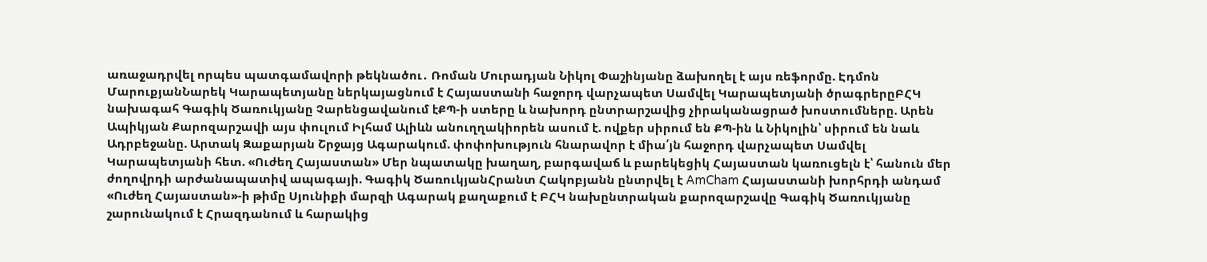առաջադրվել որպես պատգամավորի թեկնածու․ Ռոման Մուրադյան Նիկոլ Փաշինյանը ձախողել է այս ռեֆորմը. Էդմոն ՄարուքյանՆարեկ Կարապետյանը ներկայացնում է Հայաստանի հաջորդ վարչապետ Սամվել Կարապետյանի ծրագրերըԲՀԿ նախագահ Գագիկ Ծառուկյանը Չարենցավանում էՔՊ-ի ստերը և նախորդ ընտրարշավից չիրականացրած խոստումները. Արեն Ապիկյան Քարոզարշավի այս փուլում Իլհամ Ալիևն անուղղակիորեն ասում է. ովքեր սիրում են ՔՊ-ին և Նիկոլին՝ սիրում են նաև Ադրբեջանը. Արտակ Զաքարյան Շրջայց Ագարակում. փոփոխություն հնարավոր է միա՛յն հաջորդ վարչապետ Սամվել Կարապետյանի հետ. «Ուժեղ Հայաստան» Մեր նպատակը խաղաղ, բարգավաճ և բարեկեցիկ Հայաստան կառուցելն է՝ հանուն մեր ժողովրդի արժանապատիվ ապագայի. Գագիկ ԾառուկյանՀրանտ Հակոբյանն ընտրվել է AmCham Հայաստանի խորհրդի անդամ «Ուժեղ Հայաստան»-ի թիմը Սյունիքի մարզի Ագարակ քաղաքում է ԲՀԿ նախընտրական քարոզարշավը Գագիկ Ծառուկյանը շարունակում է Հրազդանում և հարակից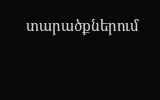տարածքներում